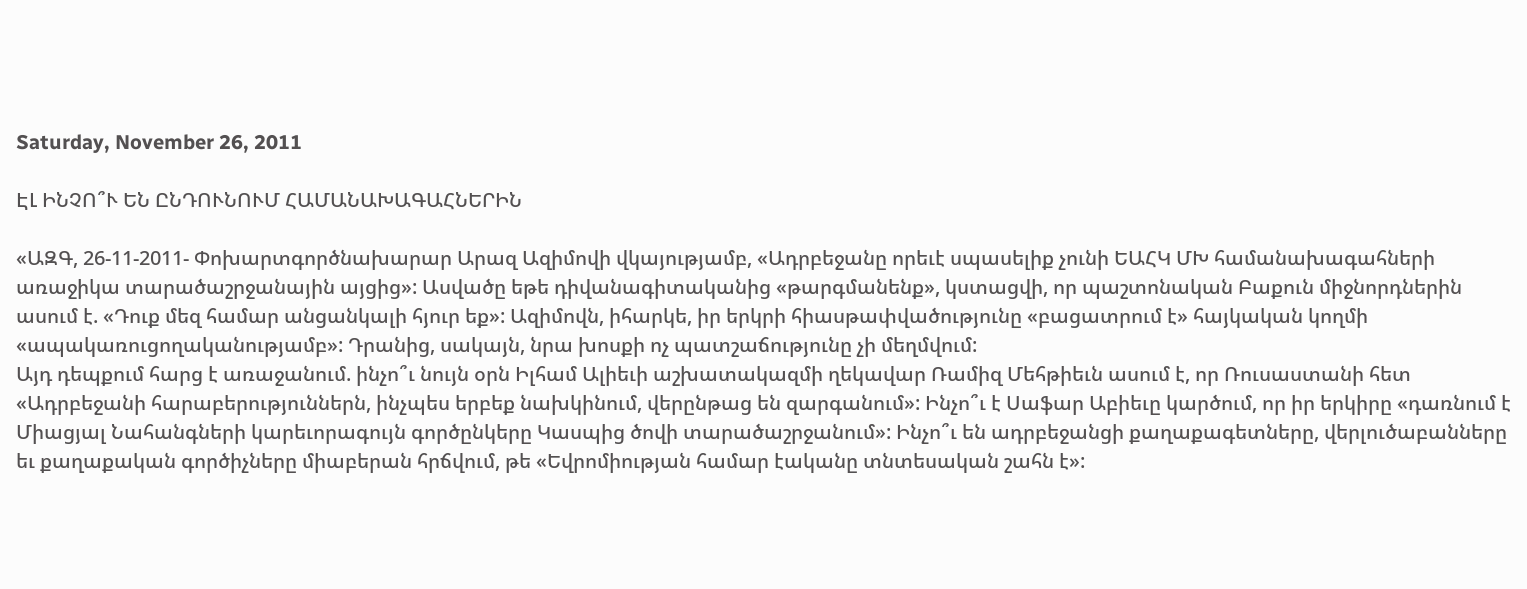Saturday, November 26, 2011

ԷԼ ԻՆՉՈ՞Ւ ԵՆ ԸՆԴՈՒՆՈՒՄ ՀԱՄԱՆԱԽԱԳԱՀՆԵՐԻՆ

«ԱԶԳ, 26-11-2011- Փոխարտգործնախարար Արազ Ազիմովի վկայությամբ, «Ադրբեջանը որեւէ սպասելիք չունի ԵԱՀԿ ՄԽ համանախագահների առաջիկա տարածաշրջանային այցից»: Ասվածը եթե դիվանագիտականից «թարգմանենք», կստացվի, որ պաշտոնական Բաքուն միջնորդներին ասում է. «Դուք մեզ համար անցանկալի հյուր եք»: Ազիմովն, իհարկե, իր երկրի հիասթափվածությունը «բացատրում է» հայկական կողմի «ապակառուցողականությամբ»: Դրանից, սակայն, նրա խոսքի ոչ պատշաճությունը չի մեղմվում:
Այդ դեպքում հարց է առաջանում. ինչո՞ւ նույն օրն Իլհամ Ալիեւի աշխատակազմի ղեկավար Ռամիզ Մեհթիեւն ասում է, որ Ռուսաստանի հետ «Ադրբեջանի հարաբերություններն, ինչպես երբեք նախկինում, վերընթաց են զարգանում»: Ինչո՞ւ է Սաֆար Աբիեւը կարծում, որ իր երկիրը «դառնում է Միացյալ Նահանգների կարեւորագույն գործընկերը Կասպից ծովի տարածաշրջանում»: Ինչո՞ւ են ադրբեջանցի քաղաքագետները, վերլուծաբանները եւ քաղաքական գործիչները միաբերան հրճվում, թե «Եվրոմիության համար էականը տնտեսական շահն է»: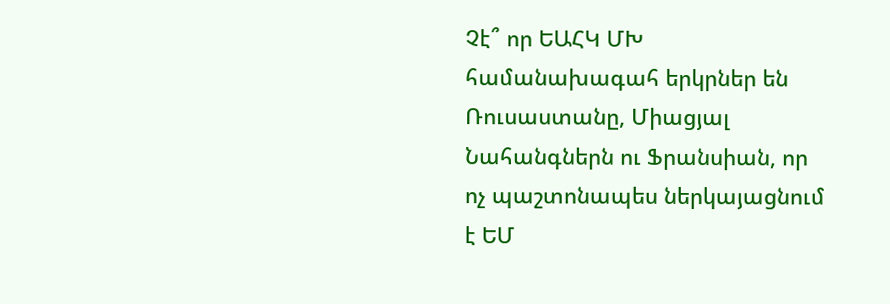Չէ՞ որ ԵԱՀԿ ՄԽ համանախագահ երկրներ են Ռուսաստանը, Միացյալ Նահանգներն ու Ֆրանսիան, որ ոչ պաշտոնապես ներկայացնում է ԵՄ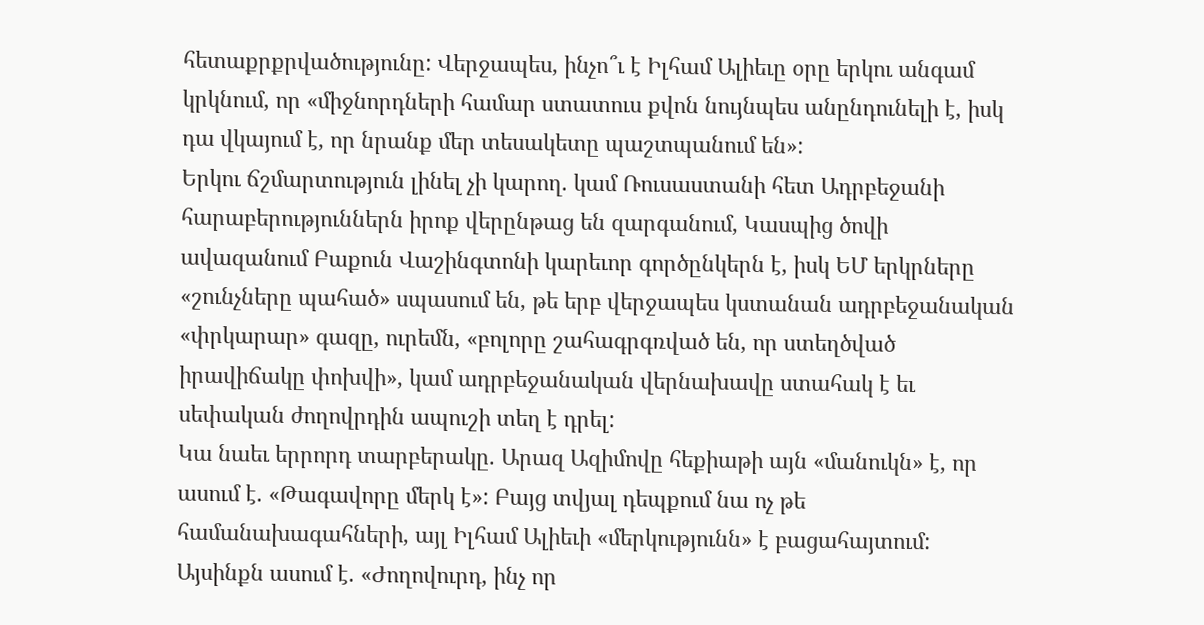հետաքրքրվածությունը: Վերջապես, ինչո՞ւ է Իլհամ Ալիեւը օրը երկու անգամ կրկնում, որ «միջնորդների համար ստատուս քվոն նույնպես անընդունելի է, իսկ դա վկայում է, որ նրանք մեր տեսակետը պաշտպանում են»:
Երկու ճշմարտություն լինել չի կարող. կամ Ռուսաստանի հետ Ադրբեջանի հարաբերություններն իրոք վերընթաց են զարգանում, Կասպից ծովի ավազանում Բաքուն Վաշինգտոնի կարեւոր գործընկերն է, իսկ ԵՄ երկրները «շունչները պահած» սպասում են, թե երբ վերջապես կստանան ադրբեջանական «փրկարար» գազը, ուրեմն, «բոլորը շահագրգռված են, որ ստեղծված իրավիճակը փոխվի», կամ ադրբեջանական վերնախավը ստահակ է եւ սեփական ժողովրդին ապուշի տեղ է դրել:
Կա նաեւ երրորդ տարբերակը. Արազ Ազիմովը հեքիաթի այն «մանուկն» է, որ ասում է. «Թագավորը մերկ է»: Բայց տվյալ դեպքում նա ոչ թե համանախագահների, այլ Իլհամ Ալիեւի «մերկությունն» է բացահայտում: Այսինքն ասում է. «Ժողովուրդ, ինչ որ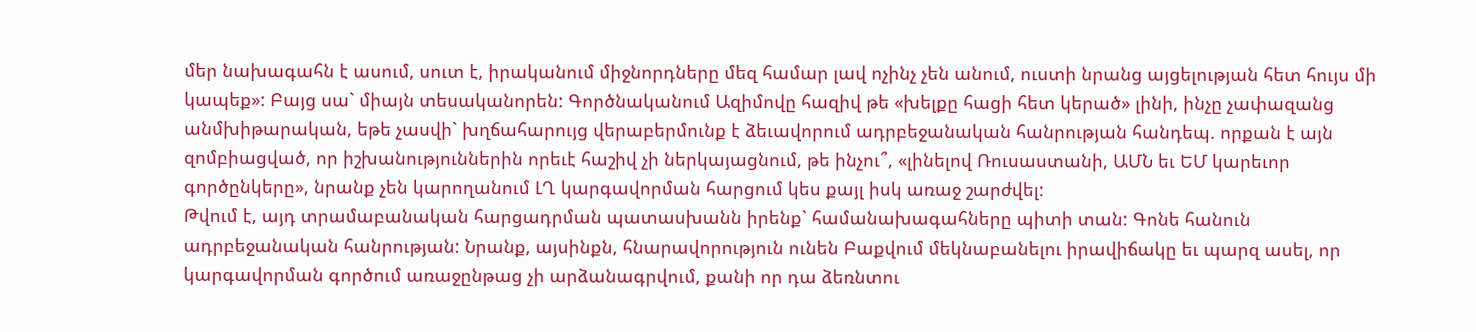մեր նախագահն է ասում, սուտ է, իրականում միջնորդները մեզ համար լավ ոչինչ չեն անում, ուստի նրանց այցելության հետ հույս մի կապեք»: Բայց սա` միայն տեսականորեն: Գործնականում Ազիմովը հազիվ թե «խելքը հացի հետ կերած» լինի, ինչը չափազանց անմխիթարական, եթե չասվի` խղճահարույց վերաբերմունք է ձեւավորում ադրբեջանական հանրության հանդեպ. որքան է այն զոմբիացված, որ իշխանություններին որեւէ հաշիվ չի ներկայացնում, թե ինչու՞, «լինելով Ռուսաստանի, ԱՄՆ եւ ԵՄ կարեւոր գործընկերը», նրանք չեն կարողանում ԼՂ կարգավորման հարցում կես քայլ իսկ առաջ շարժվել:
Թվում է, այդ տրամաբանական հարցադրման պատասխանն իրենք` համանախագահները պիտի տան: Գոնե հանուն ադրբեջանական հանրության: Նրանք, այսինքն, հնարավորություն ունեն Բաքվում մեկնաբանելու իրավիճակը եւ պարզ ասել, որ կարգավորման գործում առաջընթաց չի արձանագրվում, քանի որ դա ձեռնտու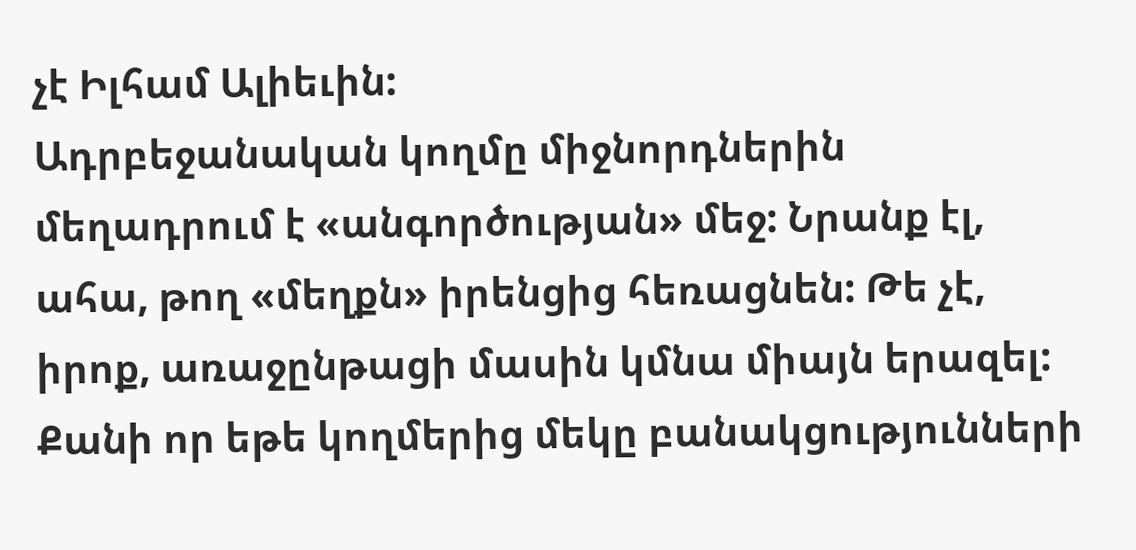չէ Իլհամ Ալիեւին:
Ադրբեջանական կողմը միջնորդներին մեղադրում է «անգործության» մեջ: Նրանք էլ, ահա, թող «մեղքն» իրենցից հեռացնեն: Թե չէ, իրոք, առաջընթացի մասին կմնա միայն երազել: Քանի որ եթե կողմերից մեկը բանակցությունների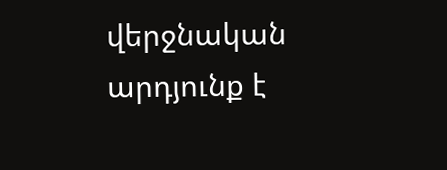վերջնական արդյունք է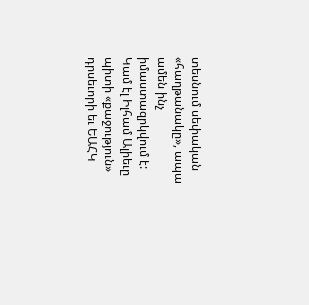տեսնում սեփական «հաղթանակը», ապա ամեն ինչ իմաստազրկվում է: Կամ էլ Իլհամ Ալիեւը պիտի «քաջություն» դրսեւորի եւ ԵԱՀԿ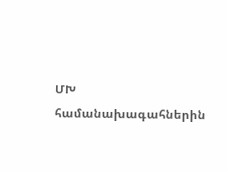ՄԽ համանախագահներին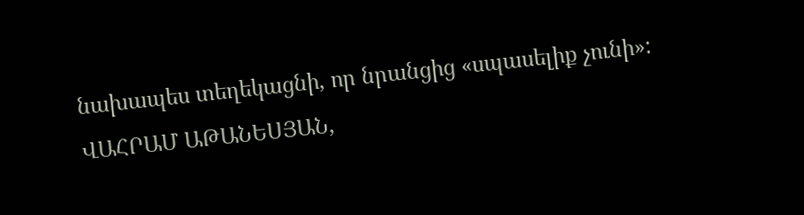նախապես տեղեկացնի, որ նրանցից «սպասելիք չունի»:
ՎԱՀՐԱՄ ԱԹԱՆԵՍՅԱՆ,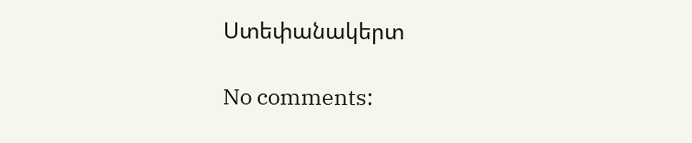Ստեփանակերտ

No comments: